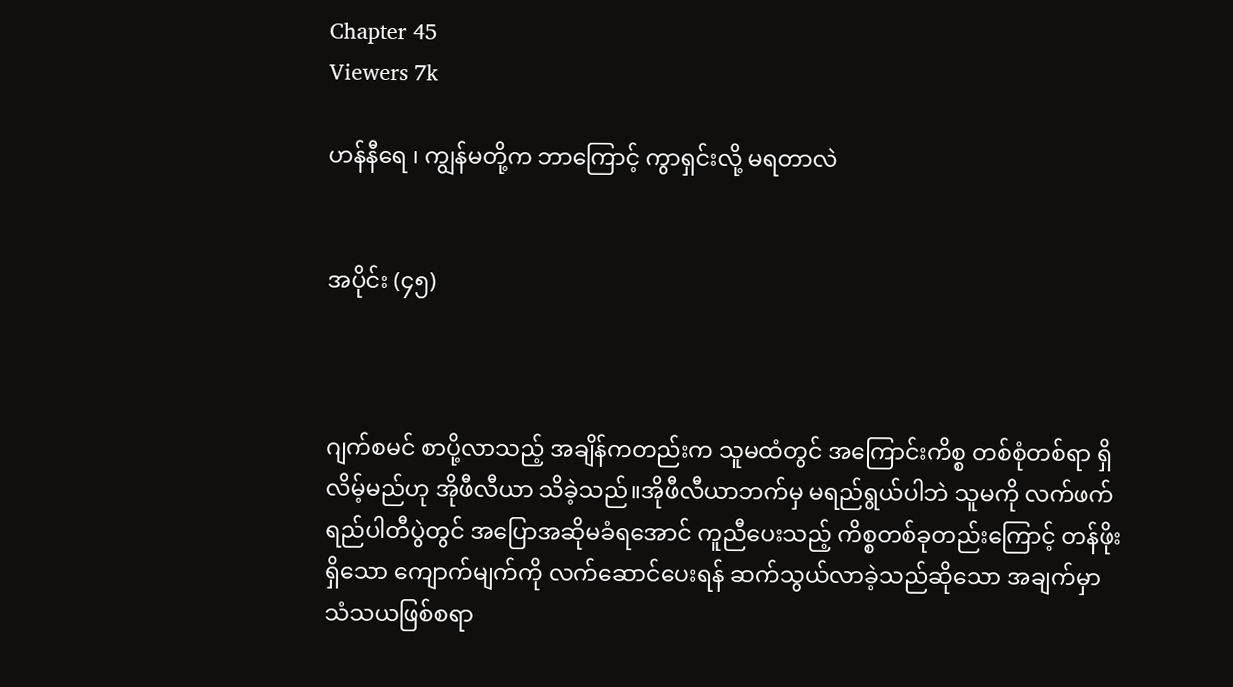Chapter 45
Viewers 7k

ဟန်နီရေ ၊ ကျွန်မတို့က ဘာကြောင့် ကွာရှင်းလို့ မရတာလဲ


အပိုင်း (၄၅)



ဂျက်စမင် စာပို့လာသည့် အချိန်ကတည်းက သူမထံတွင် အကြောင်းကိစ္စ တစ်စုံတစ်ရာ ရှိလိမ့်မည်ဟု အိုဖီလီယာ သိခဲ့သည်။အိုဖီလီယာဘက်မှ မရည်ရွယ်ပါဘဲ သူမကို လက်ဖက်ရည်ပါတီပွဲတွင် အပြောအဆိုမခံရအောင် ကူညီပေးသည့် ကိစ္စတစ်ခုတည်းကြောင့် တန်ဖိုးရှိသော ကျောက်မျက်ကို လက်ဆောင်ပေးရန် ဆက်သွယ်လာခဲ့သည်ဆိုသော အချက်မှာ သံသယဖြစ်စရာ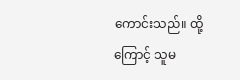ကောင်းသည်။ ထို့ကြောင့် သူမ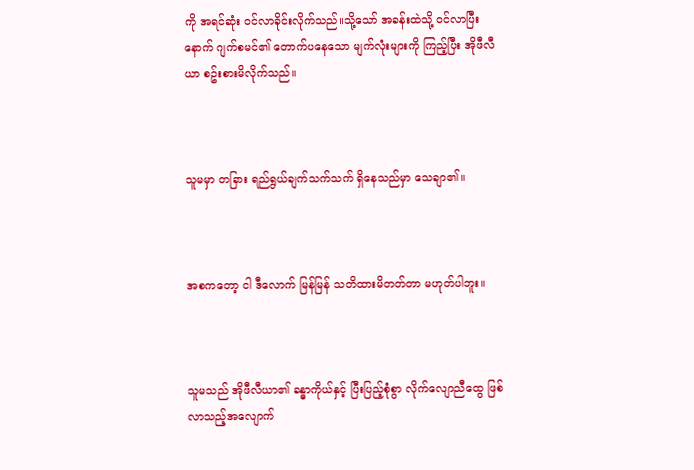ကို အရင်ဆုံး ဝင်လာခိုင်းလိုက်သည်။သို့သော် အခန်းထဲသို့ ဝင်လာပြီးနောက် ဂျက်စမင်၏ တောက်ပနေသော မျက်လုံးများကို ကြည့်ပြီး အိုဖီလီယာ စဥ်းစားမိလိုက်သည်။



သူမမှာ တခြား ရည်ရွယ်ချက်သက်သက် ရှိနေသည်မှာ သေချာ၏။



အစကတော့ ငါ ဒီလောက် မြန်မြန် သတိထားမိတတ်တာ မဟုတ်ပါဘူး။



သူမသည် အိုဖီလီယာ၏ ခန္ဓာကိုယ်နှင့် ပြီးပြည့်စုံစွာ လိုက်လျောညီထွေ ဖြစ်လာသည့်အလျောက်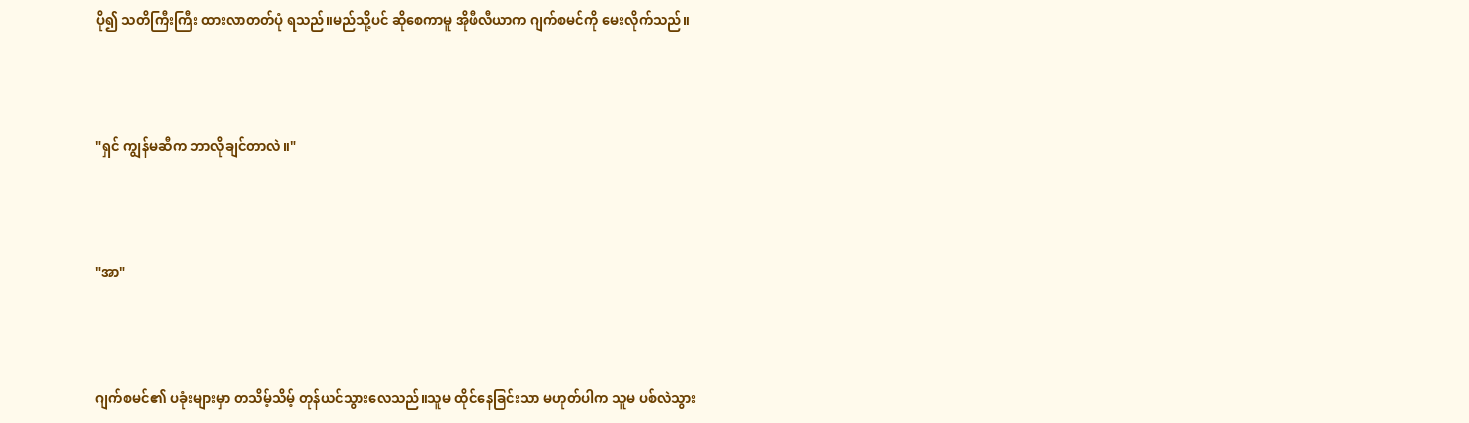ပို၍ သတိကြီးကြီး ထားလာတတ်ပုံ ရသည်။မည်သို့ပင် ဆိုစေကာမူ အိုဖီလီယာက ဂျက်စမင်ကို မေးလိုက်သည်။



"ရှင် ကျွန်မဆီက ဘာလိုချင်တာလဲ။"



"အာ"



ဂျက်စမင်၏ ပခုံးများမှာ တသိမ့်သိမ့် တုန်ယင်သွားလေသည်။သူမ ထိုင်နေခြင်းသာ မဟုတ်ပါက သူမ ပစ်လဲသွား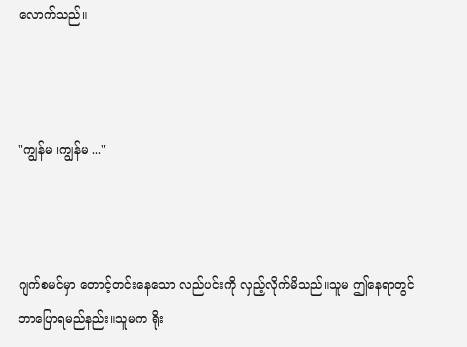လောက်သည်။



"ကျွန်မ ၊ကျွန်မ ..."



ဂျက်စမင်မှာ တောင့်တင်းနေသော လည်ပင်းကို လှည့်လိုက်မိသည်။သူမ ဤနေရာတွင် ဘာပြောရမည်နည်း။သူမက ရိုး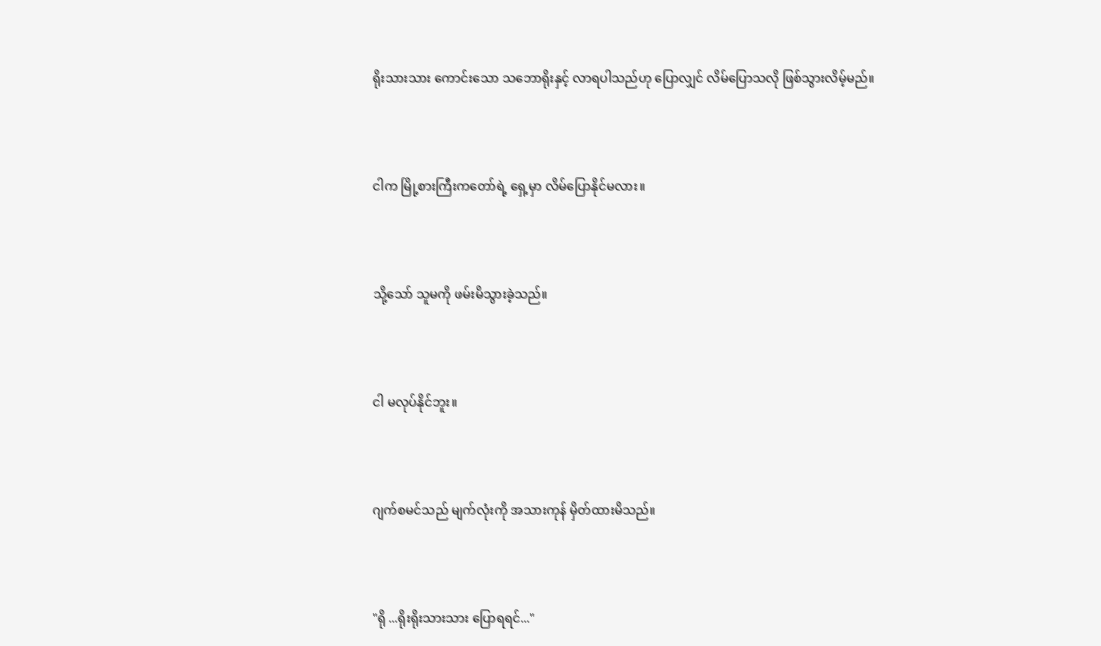ရိုးသားသား ကောင်းသော သဘောရိုးနှင့် လာရပါသည်ဟု ပြောလျှင် လိမ်ပြောသလို ဖြစ်သွားလိမ့်မည်။



ငါက မြို့စားကြီးကတော်ရဲ့ ရှေ့မှာ လိမ်ပြောနိုင်မလား။



သို့သော် သူမကို ဖမ်းမိသွားခဲ့သည်။



ငါ မလုပ်နိုင်ဘူး။



ဂျက်စမင်သည် မျက်လုံးကို အသားကုန် မှိတ်ထားမိသည်။



"ရို ...ရိုးရိုးသားသား ပြောရရင်..."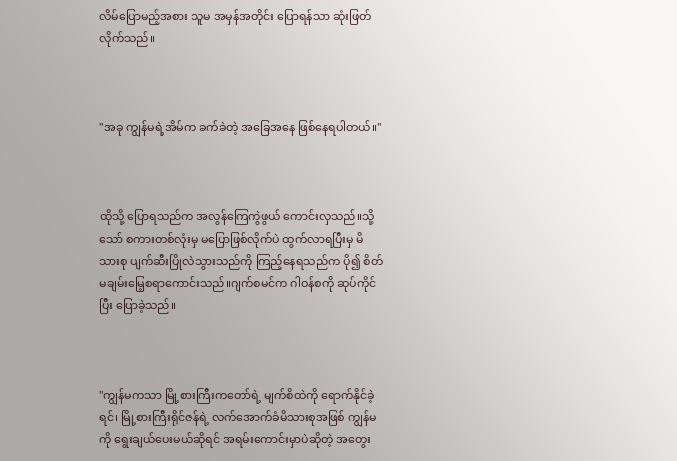လိမ်ပြောမည့်အစား သူမ အမှန်အတိုင်း ပြောရန်သာ ဆုံးဖြတ်လိုက်သည်။



"အခု ကျွန်မရဲ့အိမ်က ခက်ခဲတဲ့ အခြေအနေ ဖြစ်နေရပါတယ်။"



ထိုသို့ ပြောရသည်က အလွန်ကြေကွဲဖွယ် ကောင်းလှသည်။သို့သော် စကားတစ်လုံးမှ မပြောဖြစ်လိုက်ပဲ ထွက်လာရပြီးမှ မိသားစု ပျက်ဆီးပြိုလဲသွားသည်ကို ကြည့်နေရသည်က ပို၍ စိတ်မချမ်းမြေ့စရာကောင်းသည်။ဂျက်စမင်က ဂါဝန်စကို ဆုပ်ကိုင်ပြီး ပြောခဲ့သည်။



"ကျွန်မကသာ မြို့စားကြီးကတော်ရဲ့ မျက်စိထဲကို ရောက်နိုင်ခဲ့ရင်၊ မြို့စားကြီးရိုင်ဇန်ရဲ့ လက်အောက်ခံမိသားစုအဖြစ် ကျွန်မကို ရွေးချယ်ပေးမယ်ဆိုရင် အရမ်းကောင်းမှာပဲဆိုတဲ့ အတွေး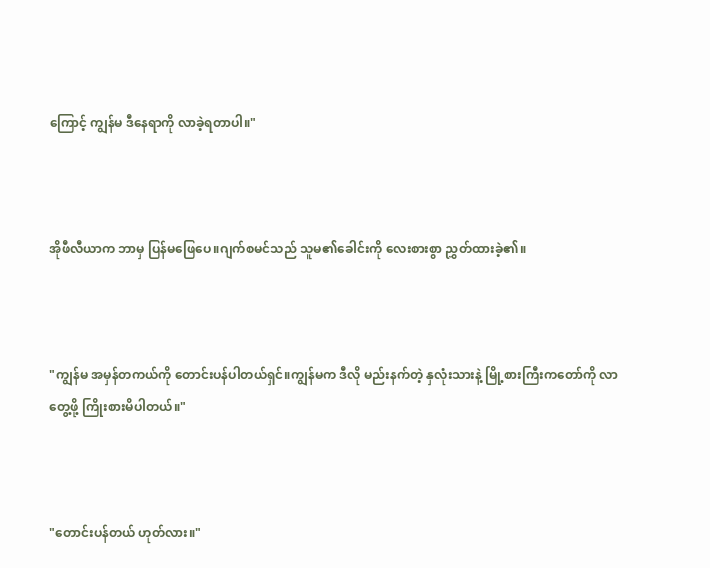ကြောင့် ကျွန်မ ဒီနေရာကို လာခဲ့ရတာပါ။"



အိုဖီလီယာက ဘာမှ ပြန်မဖြေပေ။ဂျက်စမင်သည် သူမ၏ခေါင်းကို လေးစားစွာ ညွှတ်ထားခဲ့၏။



"ကျွန်မ အမှန်တကယ်ကို တောင်းပန်ပါတယ်ရှင်။ကျွန်မက ဒီလို မည်းနက်တဲ့ နှလုံးသားနဲ့ မြို့စားကြီးကတော်ကို လာတွေ့ဖို့ ကြိုးစားမိပါတယ်။"



"တောင်းပန်တယ် ဟုတ်လား။"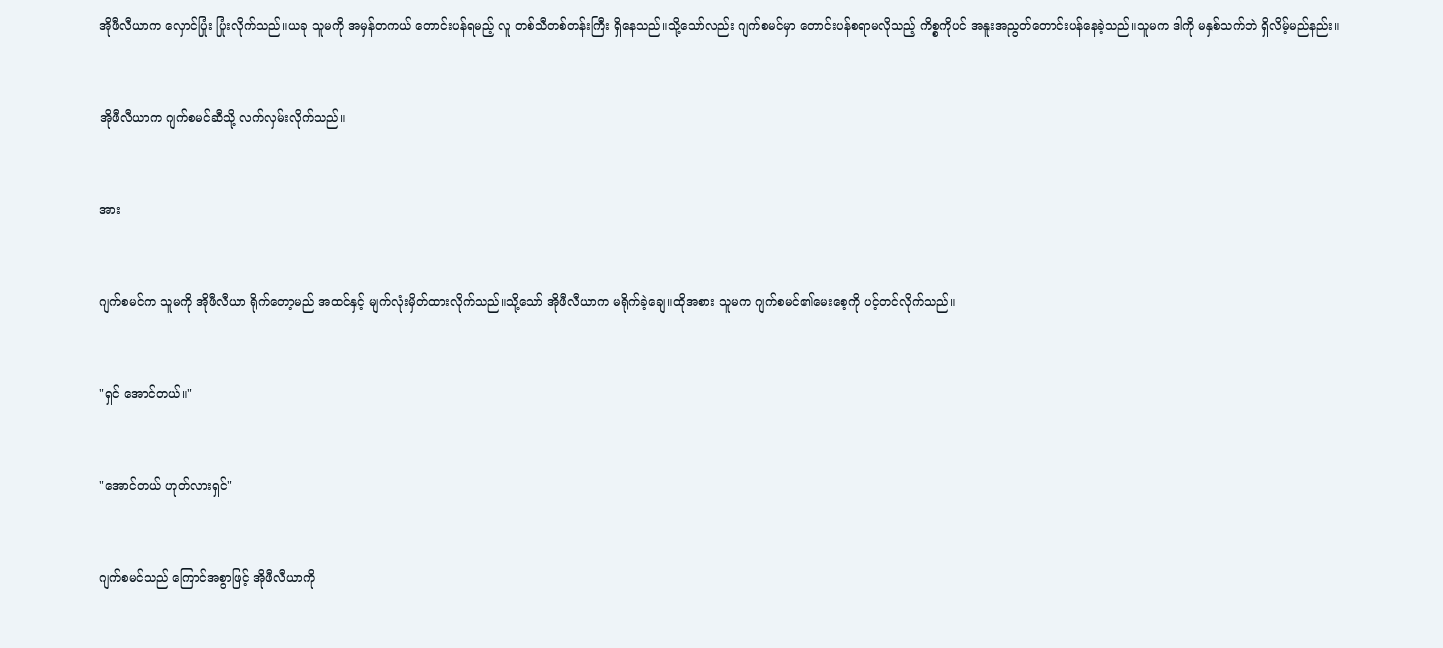အိုဖီလီယာက လှောင်ပြုံး ပြုံးလိုက်သည်။ယခု သူမကို အမှန်တကယ် တောင်းပန်ရမည့် လူ တစ်သီတစ်တန်းကြီး ရှိနေသည်။သို့သော်လည်း ဂျက်စမင်မှာ တောင်းပန်စရာမလိုသည့် ကိစ္စကိုပင် အနူးအညွတ်တောင်းပန်နေခဲ့သည်။သူမက ဒါကို မနှစ်သက်ဘဲ ရှိလိမ့်မည်နည်း။



အိုဖီလီယာက ဂျက်စမင်ဆီသို့ လက်လှမ်းလိုက်သည်။



အား



ဂျက်စမင်က သူမကို အိုဖီလီယာ ရိုက်တော့မည် အထင်နှင့် မျက်လုံးမှိတ်ထားလိုက်သည်။သို့သော် အိုဖီလီယာက မရိုက်ခဲ့ချေ။ထိုအစား သူမက ဂျက်စမင်၏မေးစေ့ကို ပင့်တင်လိုက်သည်။



"ရှင် အောင်တယ်။"



"အောင်တယ် ဟုတ်လားရှင်"



ဂျက်စမင်သည် ကြောင်အစွာဖြင့် အိုဖီလီယာကို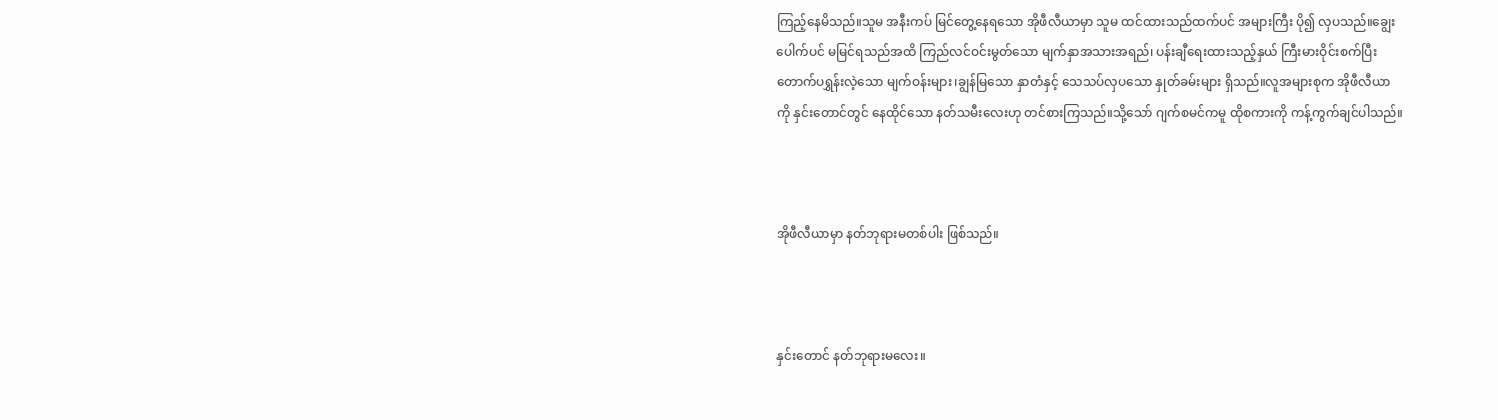ကြည့်နေမိသည်။သူမ အနီးကပ် မြင်တွေ့နေရသော အိုဖီလီယာမှာ သူမ ထင်ထားသည်ထက်ပင် အများကြီး ပို၍ လှပသည်။ချွေးပေါက်ပင် မမြင်ရသည်အထိ ကြည်လင်ဝင်းမွတ်သော မျက်နှာအသားအရည်၊ ပန်းချီရေးထားသည့်နှယ် ကြီးမားဝိုင်းစက်ပြီး တောက်ပရွှန်းလဲ့သော မျက်ဝန်းများ၊ချွန်မြသော နှာတံနှင့် သေသပ်လှပသော နှုတ်ခမ်းများ ရှိသည်။လူအများစုက အိုဖီလီယာကို နှင်းတောင်တွင် နေထိုင်သော နတ်သမီးလေးဟု တင်စားကြသည်။သို့သော် ဂျက်စမင်ကမူ ထိုစကားကို ကန့်ကွက်ချင်ပါသည်။



အိုဖီလီယာမှာ နတ်ဘုရားမတစ်ပါး ဖြစ်သည်။



နှင်းတောင် နတ်ဘုရားမလေး။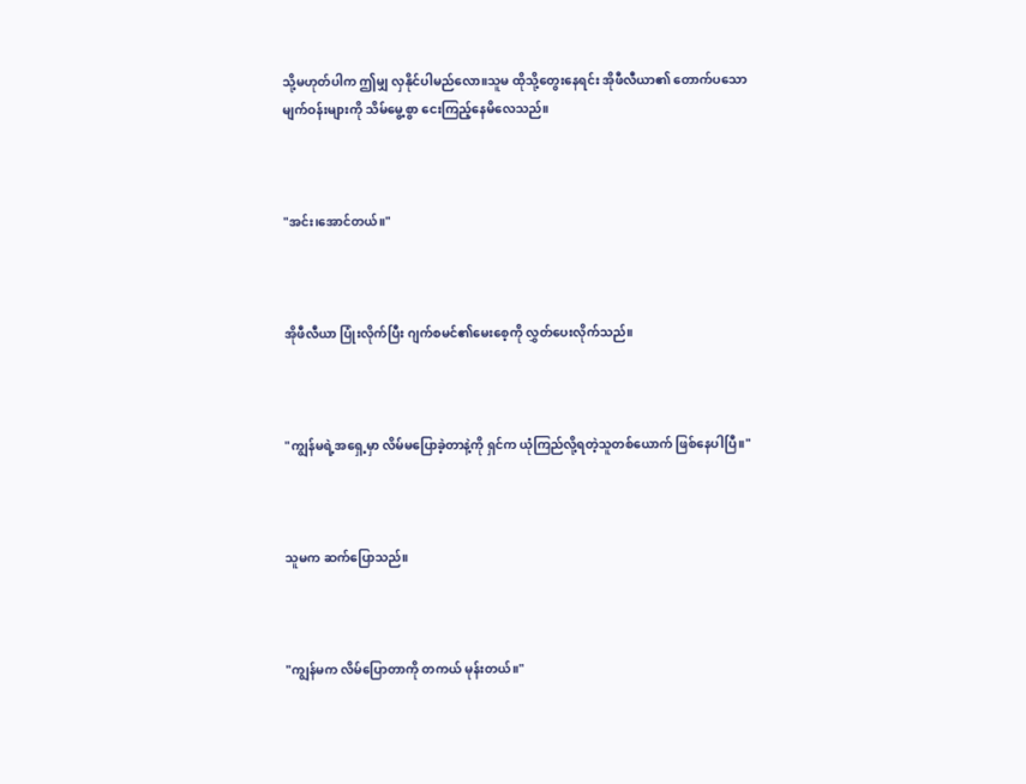သို့မဟုတ်ပါက ဤမျှ လှနိုင်ပါမည်လော။သူမ ထိုသို့တွေးနေရင်း အိုဖီလီယာ၏ တောက်ပသော မျက်ဝန်းများကို သိမ်မွေ့စွာ ငေးကြည့်နေမိလေသည်။



"အင်း၊အောင်တယ်။"



အိုဖီလီယာ ပြုံးလိုက်ပြီး ဂျက်စမင်၏မေးစေ့ကို လွှတ်ပေးလိုက်သည်။



"ကျွန်မရဲ့အရှေ့မှာ လိမ်မပြောခဲ့တာနဲ့ကို ရှင်က ယုံကြည်လို့ရတဲ့သူတစ်ယောက် ဖြစ်နေပါပြီ။"



သူမက ဆက်ပြောသည်။



"ကျွန်မက လိမ်ပြောတာကို တကယ် မုန်းတယ်။"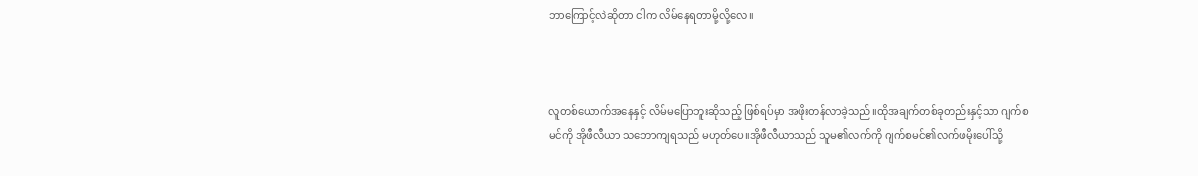ဘာကြောင့်လဲဆိုတာ ငါက လိမ်နေရတာမို့လို့လေ။



လူတစ်ယောက်အနေနှင့် လိမ်မပြောဘူးဆိုသည့် ဖြစ်ရပ်မှာ အဖိုးတန်လာခဲ့သည်။ထိုအချက်တစ်ခုတည်းနှင့်သာ ဂျက်စမင်ကို အိုဖီလီယာ သဘောကျရသည် မဟုတ်ပေ။အိုဖီလီယာသည် သူမ၏လက်ကို ဂျက်စမင်၏လက်ဖမိုးပေါ်သို့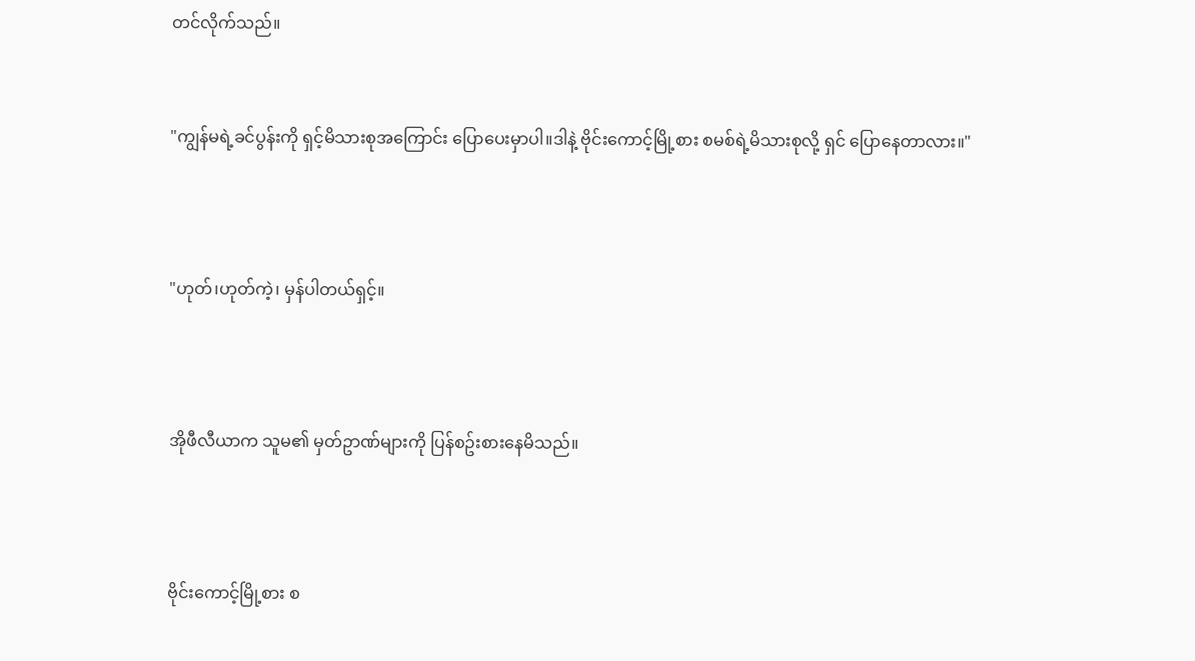တင်လိုက်သည်။


"ကျွန်မရဲ့ခင်ပွန်းကို ရှင့်မိသားစုအကြောင်း ပြောပေးမှာပါ။ဒါနဲ့ ဗိုင်းကောင့်မြို့စား စမစ်ရဲ့မိသားစုလို့ ရှင် ပြောနေတာလား။"



"ဟုတ်၊ဟုတ်ကဲ့၊ မှန်ပါတယ်ရှင့်။



အိုဖီလီယာက သူမ၏ မှတ်ဥာဏ်များကို ပြန်စဥ်းစားနေမိသည်။



ဗိုင်းကောင့်မြို့စား စ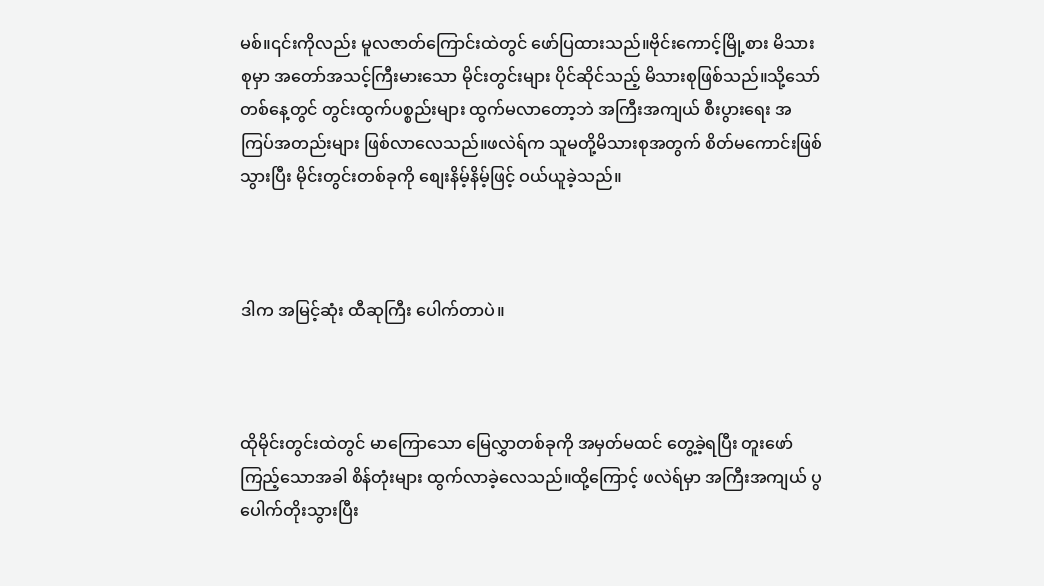မစ်။၎င်းကိုလည်း မူလဇာတ်ကြောင်းထဲတွင် ဖော်ပြထားသည်။ဗိုင်းကောင့်မြို့စား မိသားစုမှာ အတော်အသင့်ကြီးမားသော မိုင်းတွင်းများ ပိုင်ဆိုင်သည့် မိသားစုဖြစ်သည်။သို့သော် တစ်နေ့တွင် တွင်းထွက်ပစ္စည်းများ ထွက်မလာတော့ဘဲ အကြီးအကျယ် စီးပွားရေး အကြပ်အတည်းများ ဖြစ်လာလေသည်။ဖလဲရ်က သူမတို့မိသားစုအတွက် စိတ်မကောင်းဖြစ်သွားပြီး မိုင်းတွင်းတစ်ခုကို စျေးနိမ့်နိမ့်ဖြင့် ဝယ်ယူခဲ့သည်။



ဒါက အမြင့်ဆုံး ထီဆုကြီး ပေါက်တာပဲ။



ထိုမိုင်းတွင်းထဲတွင် မာကြောသော မြေလွှာတစ်ခုကို အမှတ်မထင် တွေ့ခဲ့ရပြီး တူးဖော်ကြည့်သောအခါ စိန်တုံးများ ထွက်လာခဲ့လေသည်။ထို့ကြောင့် ဖလဲရ်မှာ အကြီးအကျယ် ပွပေါက်တိုးသွားပြီး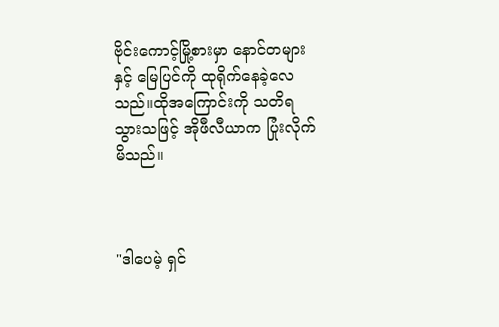ဗိုင်းကောင့်မြို့စားမှာ နောင်တများနှင့် မြေပြင်ကို ထုရိုက်နေခဲ့လေသည်။ထိုအကြောင်းကို သတိရသွားသဖြင့် အိုဖီလီယာက ပြုံးလိုက်မိသည်။



"ဒါပေမဲ့ ရှင်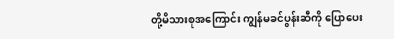တို့မိသားစုအကြောင်း ကျွန်မခင်ပွန်းဆီကို ပြောပေး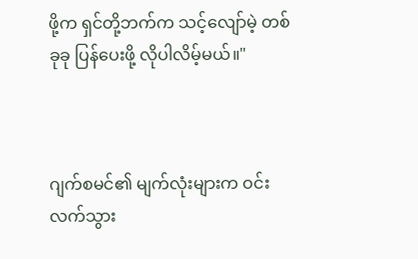ဖို့က ရှင်တို့ဘက်က သင့်လျော်မဲ့ တစ်ခုခု ပြန်ပေးဖို့ လိုပါလိမ့်မယ်။"



ဂျက်စမင်၏ မျက်လုံးများက ဝင်းလက်သွား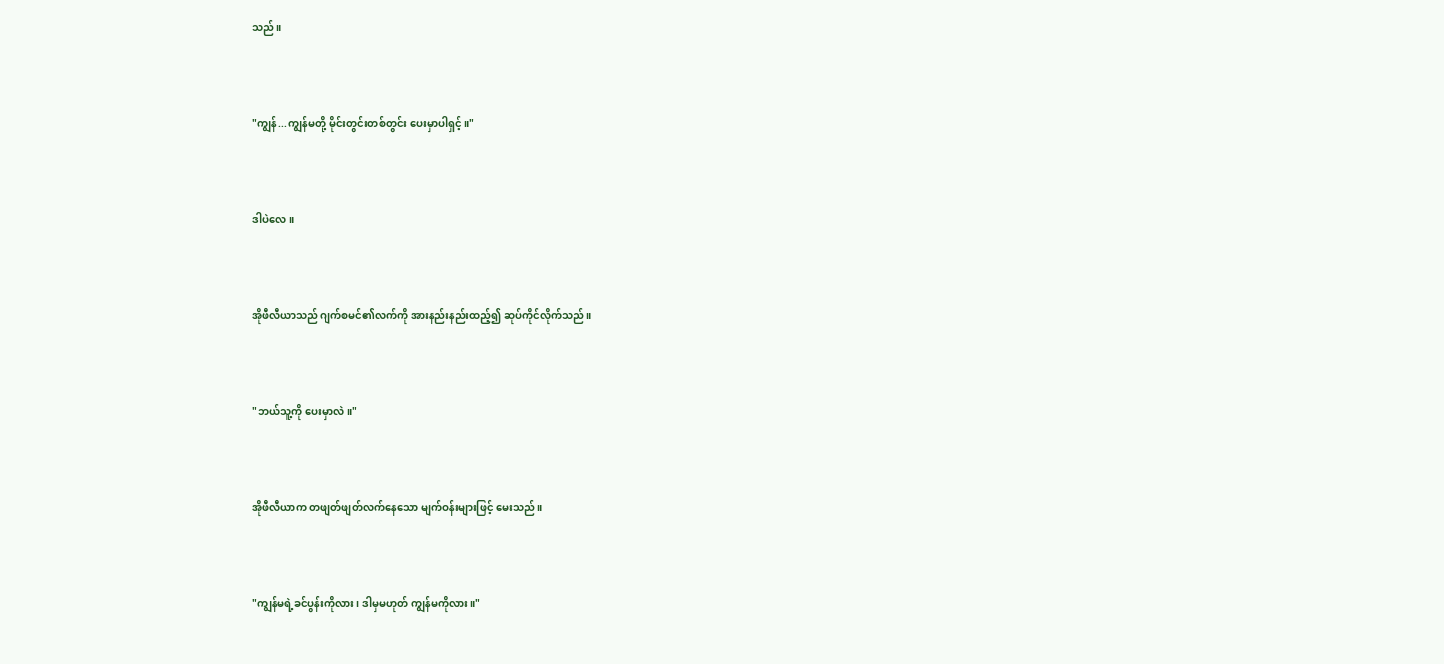သည်။



"ကျွန်...ကျွန်မတို့ မိုင်းတွင်းတစ်တွင်း ပေးမှာပါရှင့်။"



ဒါပဲလေ။



အိုဖီလီယာသည် ဂျက်စမင်၏လက်ကို အားနည်းနည်းထည့်၍ ဆုပ်ကိုင်လိုက်သည်။



"ဘယ်သူ့ကို ပေးမှာလဲ။"



အိုဖီလီယာက တဖျတ်ဖျတ်လက်နေသော မျက်ဝန်းများဖြင့် မေးသည်။



"ကျွန်မရဲ့ခင်ပွန်းကိုလား၊ ဒါမှမဟုတ် ကျွန်မကိုလား။"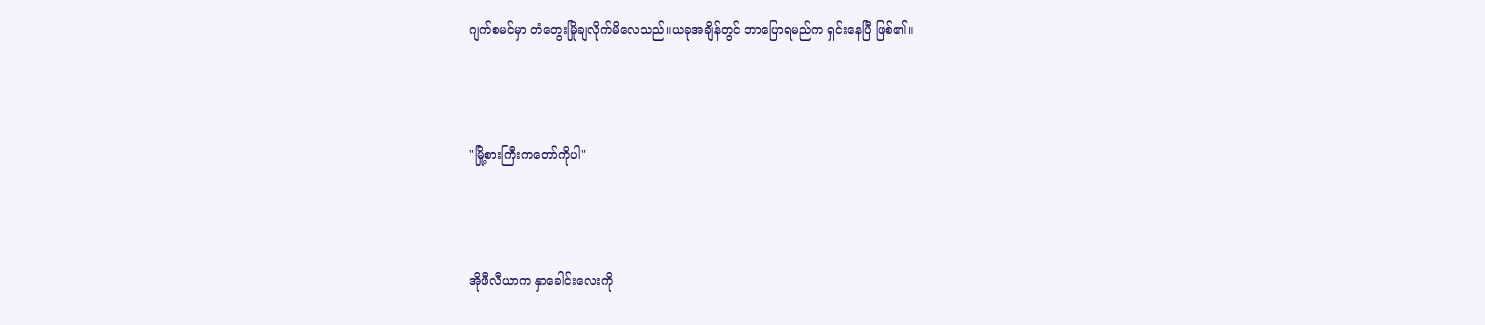ဂျက်စမင်မှာ တံတွေးမြိုချလိုက်မိလေသည်။ယခုအချိန်တွင် ဘာပြောရမည်က ရှင်းနေပြီ ဖြစ်၏။



"မြို့စားကြီးကတော်ကိုပါ"



အိုဖီလီယာက နှာခေါင်းလေးကို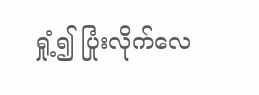ရှုံ့၍ ပြုံးလိုက်လေ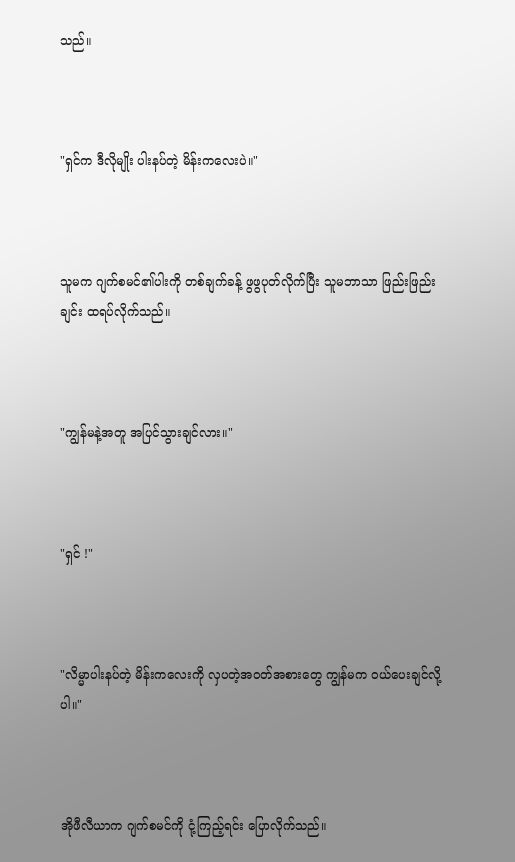သည်။



"ရှင်က ဒီလိုမျိုး ပါးနပ်တဲ့ မိန်းကလေးပဲ။"



သူမက ဂျက်စမင်၏ပါးကို တစ်ချက်ခန့် ဖွဖွပုတ်လိုက်ပြီး သူမဘာသာ ဖြည်းဖြည်းချင်း ထရပ်လိုက်သည်။



"ကျွန်မနဲ့အတူ အပြင်သွားချင်လား။"



"ရှင် !"



"လိမ္မာပါးနပ်တဲ့ မိန်းကလေးကို လှပတဲ့အဝတ်အစားတွေ ကျွန်မက ဝယ်ပေးချင်လို့ပါ။"



အိုဖီလီယာက ဂျက်စမင်ကို ငုံ့ကြည့်ရင်း ပြောလိုက်သည်။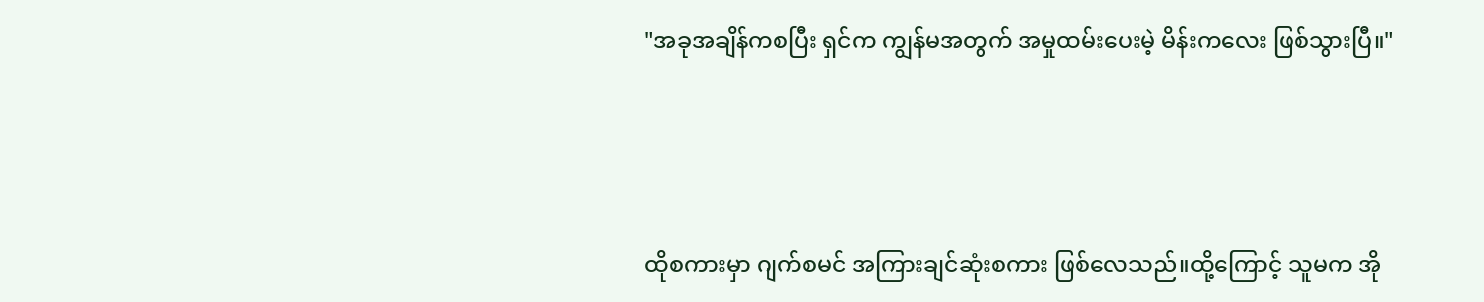"အခုအချိန်ကစပြီး ရှင်က ကျွန်မအတွက် အမှုထမ်းပေးမဲ့ မိန်းကလေး ဖြစ်သွားပြီ။"



ထိုစကားမှာ ဂျက်စမင် အကြားချင်ဆုံးစကား ဖြစ်လေသည်။ထို့ကြောင့် သူမက အို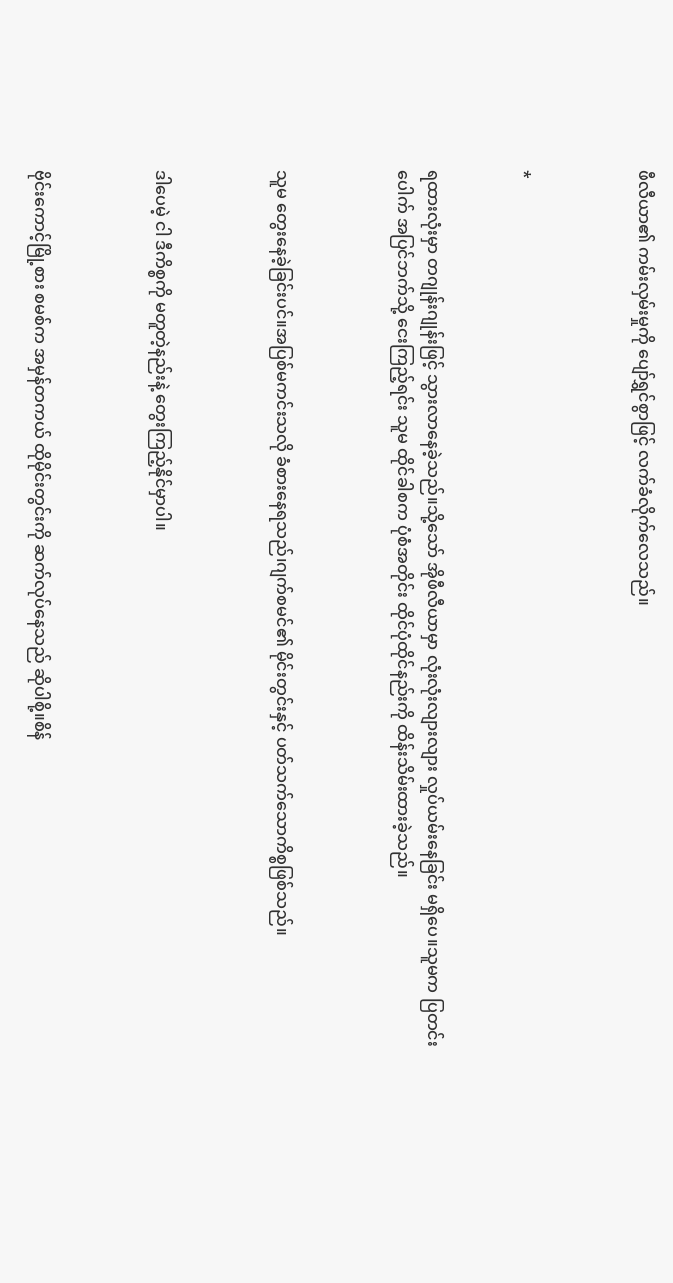ဖီလီယာ၏ ကမ်းလှမ်းမှုကို ပျော်ရွှင်စွာဖြင့် လက်ခံလိုက်လေသည်။



*


ရထားလုံးမှာ တဂျုန်းဂျုန်းဖြင့် သွားလာနေခဲ့သည်။သို့သော် အိုဖီလီယာမှာ လုံးလုံးလျားလျား လှုပ်ယမ်းနေခြင်း မရှိပေ။သူမက ပြတင်းပေါက် အပြင်ဘက်သို့ ငေးကြည့်ရင်း သူမ ထိုင်ခါစက ပုံစံအတိုင်း ထိုင်ပုံထိုင်နည်းကို ထိန်းသိမ်းထားခဲ့သည်။



သူမ တွေးနေခဲ့ခြင်းပင်။အပြစ်မကင်းသလို ခံစားနေရသည်၊ဂျက်စမင်၏ မိုင်းတွင်းနှင့် ပတ်သက်သောကိစ္စဖြစ်သည်။



ဒါပေမဲ့ ငါ ဒီကိစ္စကို မတူတဲ့နည်းနဲ့ တွေးကြည့်နိုင်မှာပါ။



ဗိုင်းကောင့်မြို့စား စမစ်က အမှန်တကယ် ထိုမိုင်းတွင်းကို ဆက်လုပ်နေသည် ဆိုပါစို့။စိန်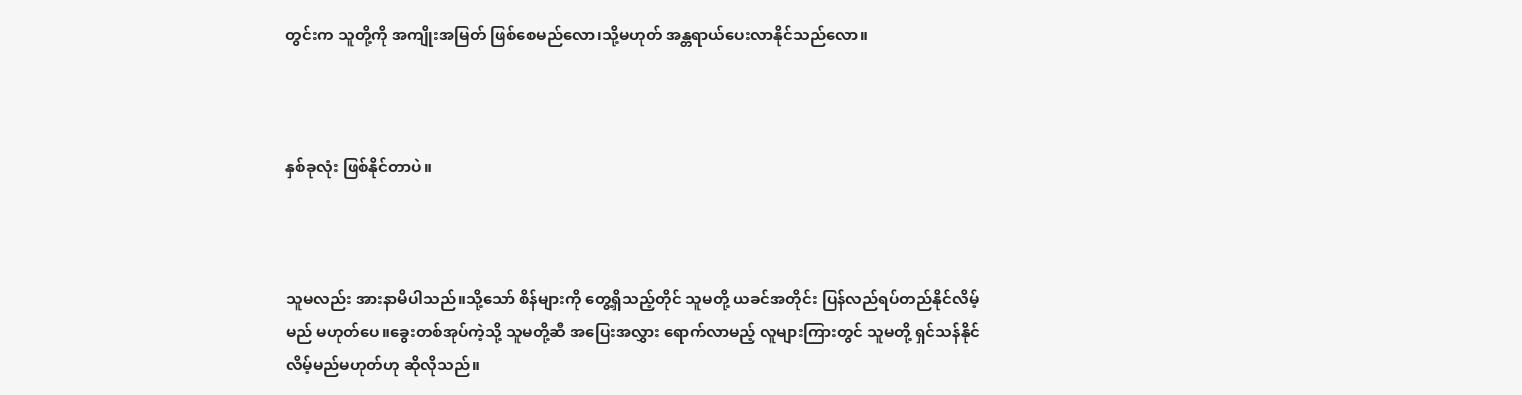တွင်းက သူတို့ကို အကျိုးအမြတ် ဖြစ်စေမည်လော၊သို့မဟုတ် အန္တရာယ်ပေးလာနိုင်သည်လော။



နှစ်ခုလုံး ဖြစ်နိုင်တာပဲ။



သူမလည်း အားနာမိပါသည်။သို့သော် စိန်များကို တွေ့ရှိသည့်တိုင် သူမတို့ ယခင်အတိုင်း ပြန်လည်ရပ်တည်နိုင်လိမ့်မည် မဟုတ်ပေ။ခွေးတစ်အုပ်ကဲ့သို့ သူမတို့ဆီ အပြေးအလွှား ရောက်လာမည့် လူများကြားတွင် သူမတို့ ရှင်သန်နိုင်လိမ့်မည်မဟုတ်ဟု ဆိုလိုသည်။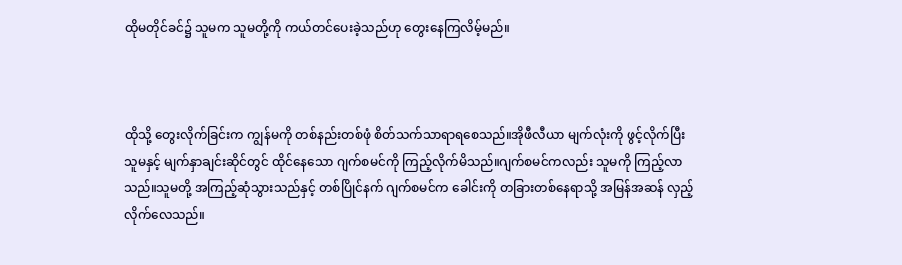ထိုမတိုင်ခင်၌ သူမက သူမတို့ကို ကယ်တင်ပေးခဲ့သည်ဟု တွေးနေကြလိမ့်မည်။



ထိုသို့ တွေးလိုက်ခြင်းက ကျွန်မကို တစ်နည်းတစ်ဖုံ စိတ်သက်သာရာရစေသည်။အိုဖီလီယာ မျက်လုံးကို ဖွင့်လိုက်ပြီး သူမနှင့် မျက်နှာချင်းဆိုင်တွင် ထိုင်နေသော ဂျက်စမင်ကို ကြည့်လိုက်မိသည်။ဂျက်စမင်ကလည်း သူမကို ကြည့်လာသည်။သူမတို့ အကြည့်ဆုံသွားသည်နှင့် တစ်ပြိုင်နက် ဂျက်စမင်က ခေါင်းကို တခြားတစ်နေရာသို့ အမြန်အဆန် လှည့်လိုက်လေသည်။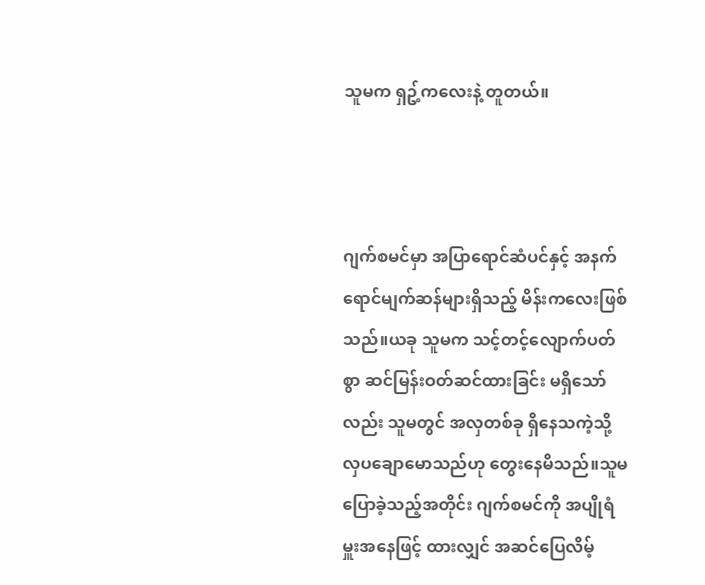သူမက ရှဥ့်ကလေးနဲ့ တူတယ်။



ဂျက်စမင်မှာ အပြာရောင်ဆံပင်နှင့် အနက်ရောင်မျက်ဆန်များရှိသည့် မိန်းကလေးဖြစ်သည်။ယခု သူမက သင့်တင့်လျောက်ပတ်စွာ ဆင်မြန်းဝတ်ဆင်ထားခြင်း မရှိသော်လည်း သူမတွင် အလှတစ်ခု ရှိနေသကဲ့သို့ လှပချောမောသည်ဟု တွေးနေမိသည်။သူမ ပြောခဲ့သည့်အတိုင်း ဂျက်စမင်ကို အပျိုရံမှူးအနေဖြင့် ထားလျှင် အဆင်ပြေလိမ့်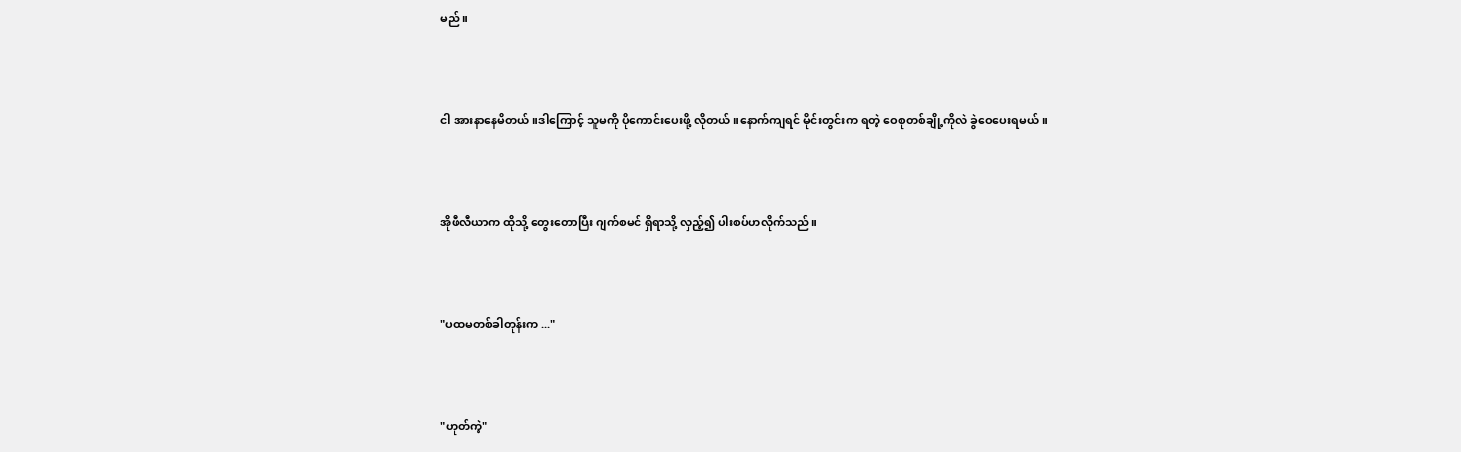မည်။



ငါ အားနာနေမိတယ်။ဒါကြောင့် သူမကို ပိုကောင်းပေးဖို့ လိုတယ်။နောက်ကျရင် မိုင်းတွင်းက ရတဲ့ ဝေစုတစ်ချို့ကိုလဲ ခွဲဝေပေးရမယ်။



အိုဖီလီယာက ထိုသို့ တွေးတောပြီး ဂျက်စမင် ရှိရာသို့ လှည့်၍ ပါးစပ်ဟလိုက်သည်။



"ပထမတစ်ခါတုန်းက ..."



"ဟုတ်ကဲ့"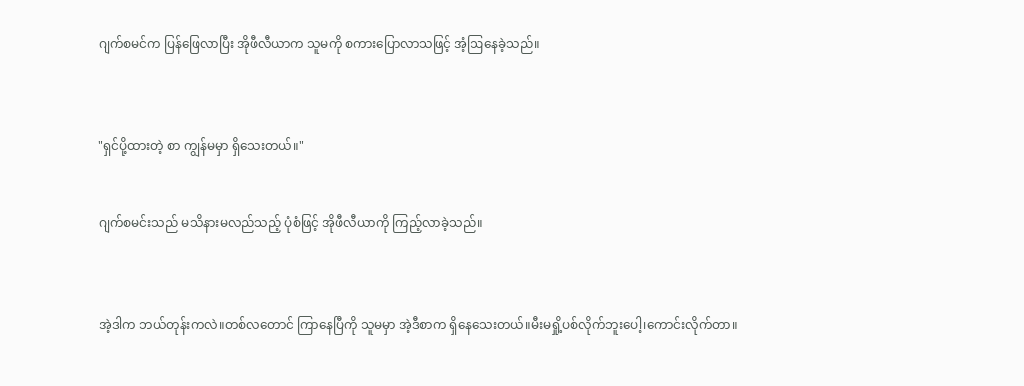ဂျက်စမင်က ပြန်ဖြေလာပြီး အိုဖီလီယာက သူမကို စကားပြောလာသဖြင့် အံ့ဩနေခဲ့သည်။



"ရှင်ပို့ထားတဲ့ စာ ကျွန်မမှာ ရှိသေးတယ်။"


ဂျက်စမင်းသည် မသိနားမလည်သည့် ပုံစံဖြင့် အိုဖီလီယာကို ကြည့်လာခဲ့သည်။



အဲ့ဒါက ဘယ်တုန်းကလဲ။တစ်လတောင် ကြာနေပြီကို သူမမှာ အဲ့ဒီစာက ရှိနေသေးတယ်။မီးမရှို့ပစ်လိုက်ဘူးပေါ့၊ကောင်းလိုက်တာ။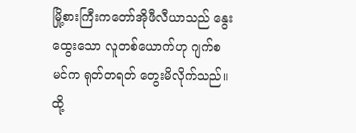မြို့စားကြီးကတော်အိုဖီလီယာသည် နွေးထွေးသော လူတစ်ယောက်ဟု ဂျက်စမင်က ရုတ်တရတ် တွေးမိလိုက်သည်။ထို့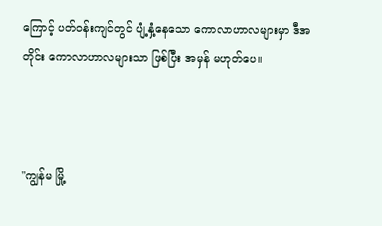ကြောင့် ပတ်ဝန်းကျင်တွင် ပျံ့နှံ့နေသော ကောလာဟာလများမှာ ဒီအတိုင်း ကောလာဟာလများသာ ဖြစ်ပြီး အမှန် မဟုတ်ပေ။



"ကျွန်မ မြို့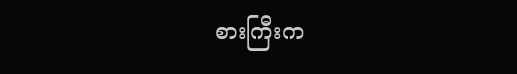စားကြီးက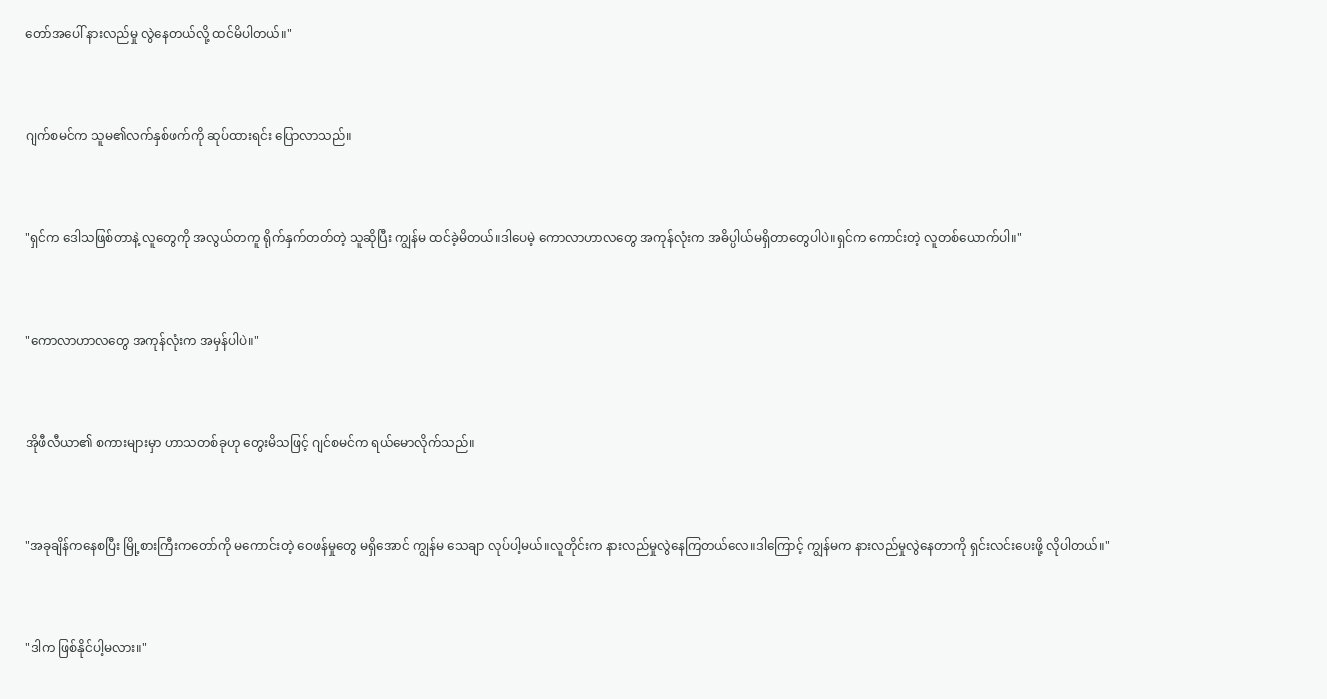တော်အပေါ် နားလည်မှု လွဲနေတယ်လို့ ထင်မိပါတယ်။"



ဂျက်စမင်က သူမ၏လက်နှစ်ဖက်ကို ဆုပ်ထားရင်း ပြောလာသည်။



"ရှင်က ဒေါသဖြစ်တာနဲ့ လူတွေကို အလွယ်တကူ ရိုက်နှက်တတ်တဲ့ သူဆိုပြီး ကျွန်မ ထင်ခဲ့မိတယ်။ဒါပေမဲ့ ကောလာဟာလတွေ အကုန်လုံးက အဓိပ္ပါယ်မရှိတာတွေပါပဲ။ရှင်က ကောင်းတဲ့ လူတစ်ယောက်ပါ။"



"ကောလာဟာလတွေ အကုန်လုံးက အမှန်ပါပဲ။"



အိုဖီလီယာ၏ စကားများမှာ ဟာသတစ်ခုဟု တွေးမိသဖြင့် ဂျင်စမင်က ရယ်မောလိုက်သည်။



"အခုချိန်ကနေစပြီး မြို့စားကြီးကတော်ကို မကောင်းတဲ့ ဝေဖန်မှုတွေ မရှိအောင် ကျွန်မ သေချာ လုပ်ပါ့မယ်။လူတိုင်းက နားလည်မှုလွဲနေကြတယ်လေ။ဒါကြောင့် ကျွန်မက နားလည်မှုလွဲနေတာကို ရှင်းလင်းပေးဖို့ လိုပါတယ်။"



"ဒါက ဖြစ်နိုင်ပါ့မလား။"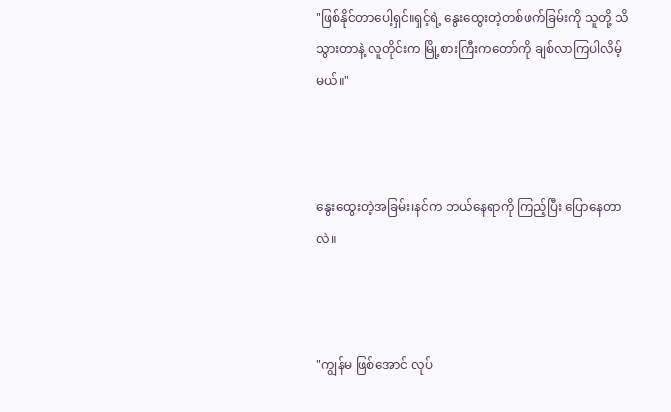"ဖြစ်နိုင်တာပေါ့ရှင်။ရှင့်ရဲ့ နွေးထွေးတဲ့တစ်ဖက်ခြမ်းကို သူတို့ သိသွားတာနဲ့ လူတိုင်းက မြို့စားကြီးကတော်ကို ချစ်လာကြပါလိမ့်မယ်။"



နွေးထွေးတဲ့အခြမ်း၊နင်က ဘယ်နေရာကို ကြည့်ပြီး ပြောနေတာလဲ။



"ကျွန်မ ဖြစ်အောင် လုပ်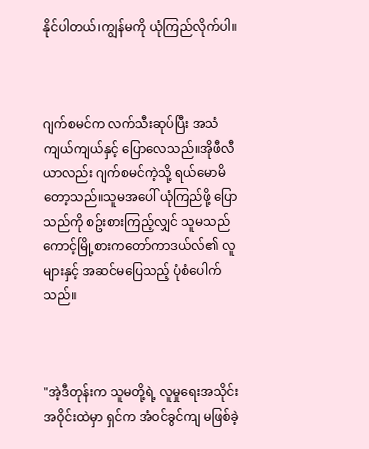နိုင်ပါတယ်၊ကျွန်မကို ယုံကြည်လိုက်ပါ။



ဂျက်စမင်က လက်သီးဆုပ်ပြီး အသံကျယ်ကျယ်နှင့် ပြောလေသည်။အိုဖီလီယာလည်း ဂျက်စမင်ကဲ့သို့ ရယ်မောမိတော့သည်။သူမအပေါ် ယုံကြည်ဖို့ ပြောသည်ကို စဥ်းစားကြည့်လျှင် သူမသည် ကောင့်မြို့စားကတော်ကာဒယ်လ်၏ လူများနှင့် အဆင်မပြေသည့် ပုံစံပေါက်သည်။



"အဲ့ဒီတုန်းက သူမတို့ရဲ့ လူမှုရေးအသိုင်းအဝိုင်းထဲမှာ ရှင်က အံဝင်ခွင်ကျ မဖြစ်ခဲ့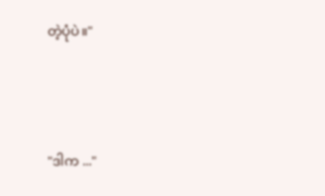တဲ့ပုံပဲ။"



"ဒါက ..."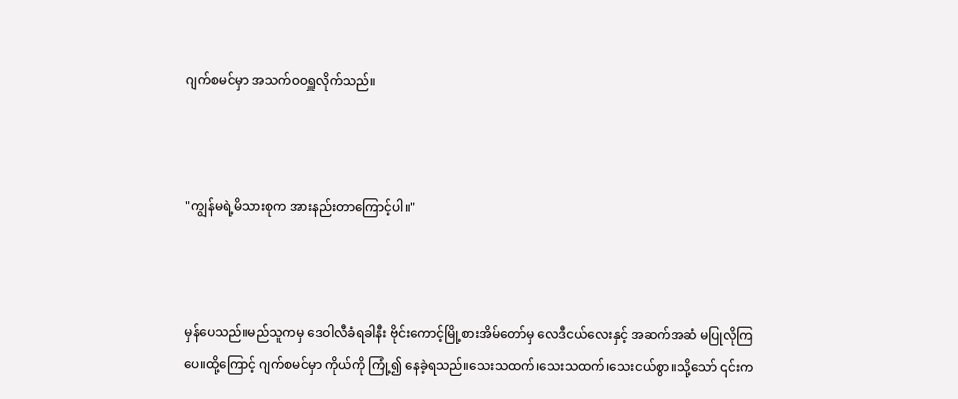ဂျက်စမင်မှာ အသက်ဝဝရှူလိုက်သည်။



"ကျွန်မရဲ့မိသားစုက အားနည်းတာကြောင့်ပါ။"



မှန်ပေသည်။မည်သူကမှ ဒေဝါလီခံရခါနီး ဗိုင်းကောင့်မြို့စားအိမ်တော်မှ လေဒီငယ်လေးနှင့် အဆက်အဆံ မပြုလိုကြပေ။ထို့ကြောင့် ဂျက်စမင်မှာ ကိုယ်ကို ကြုံ့၍ နေခဲ့ရသည်။သေးသထက်၊သေးသထက်၊သေးငယ်စွာ။သို့သော် ၎င်းက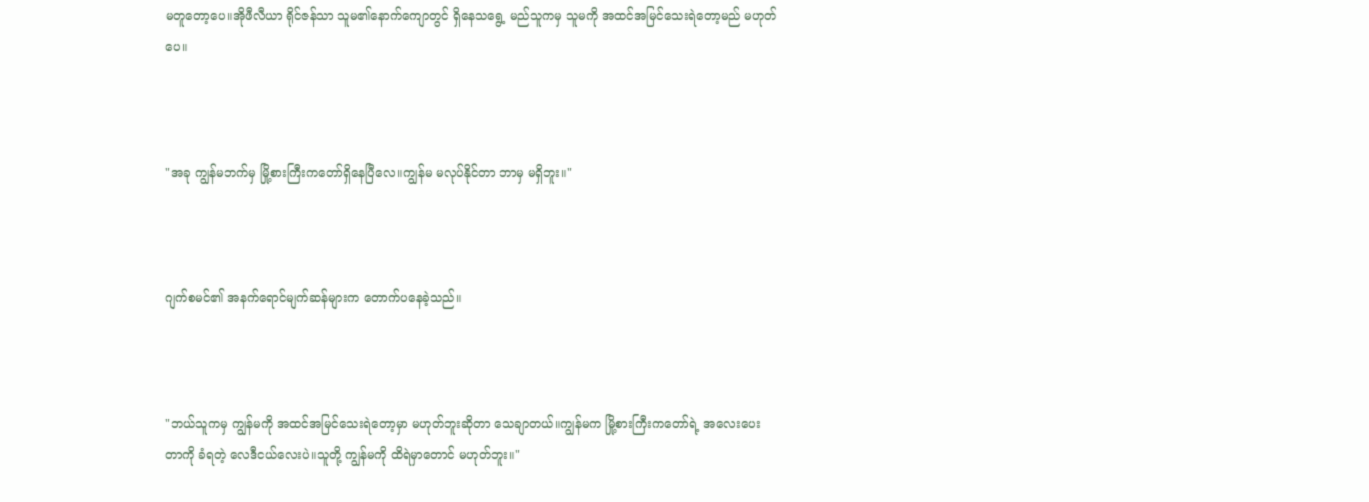မတူတော့ပေ။အိုဖီလီယာ ရိုင်ဇန်သာ သူမ၏နောက်ကျောတွင် ရှိနေသရွေ့ မည်သူကမှ သူမကို အထင်အမြင်သေးရဲတော့မည် မဟုတ်ပေ။



"အခု ကျွန်မဘက်မှ မြို့စားကြီးကတော်ရှိနေပြီလေ။ကျွန်မ မလုပ်နိုင်တာ ဘာမှ မရှိဘူး။"



ဂျက်စမင်၏ အနက်ရောင်မျက်ဆန်များက တောက်ပနေခဲ့သည်။



"ဘယ်သူကမှ ကျွန်မကို အထင်အမြင်သေးရဲတော့မှာ မဟုတ်ဘူးဆိုတာ သေချာတယ်။ကျွန်မက မြို့စားကြီးကတော်ရဲ့ အလေးပေး
တာကို ခံရတဲ့ လေဒီငယ်လေးပဲ။သူတို့ ကျွန်မကို ထိရဲမှာတောင် မဟုတ်ဘူး။"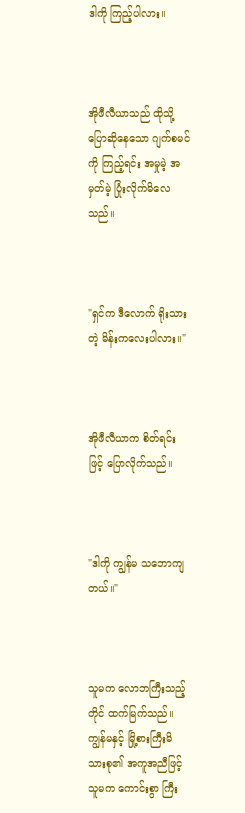ဒါကို ကြည့်ပါလား။



အိုဖီလီယာသည် ထိုသို့ ပြောဆိုနေသော ဂျက်စမင်ကို ကြည့်ရင်း အမှုမဲ့ အမှတ်မဲ့ ပြုံးလိုက်မိလေသည်။



"ရှင်က ဒီလောက် ရိုးသားတဲ့ မိန်းကလေးပါလား။"



အိုဖီလီယာက စိတ်ရင်းဖြင့် ပြောလိုက်သည်။



"ဒါကို ကျွန်မ သဘောကျတယ်။"



သူမက လောဘကြီးသည့်တိုင် ထက်မြက်သည်။ကျွန်မနှင့် မြို့စားကြီးမိသားစု၏ အကူအညီဖြင့် သူမက ကောင်းစွာ ကြီး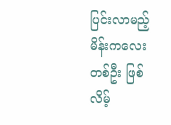ပြင်းလာမည့် မိန်းကလေးတစ်ဦး ဖြစ်လိမ့်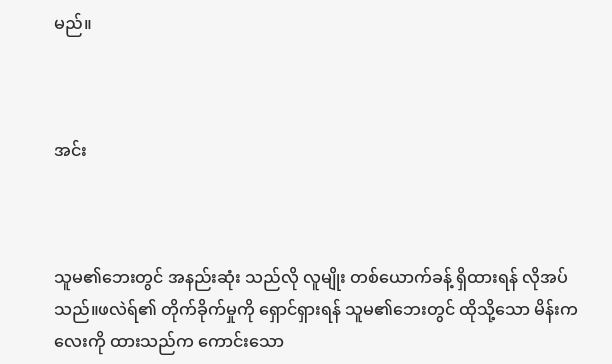မည်။



အင်း



သူမ၏ဘေးတွင် အနည်းဆုံး သည်လို လူမျိုး တစ်ယောက်ခန့် ရှိထားရန် လိုအပ်သည်။ဖလဲရ်၏ တိုက်ခိုက်မှုကို ရှောင်ရှားရန် သူမ၏ဘေးတွင် ထိုသို့သော မိန်းကလေးကို ထားသည်က ကောင်းသော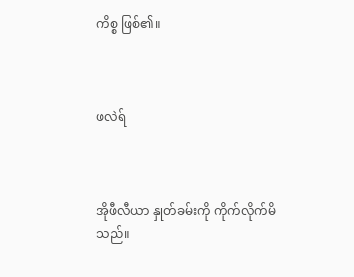ကိစ္စ ဖြစ်၏။



ဖလဲရ်



အိုဖီလီယာ နှုတ်ခမ်းကို ကိုက်လိုက်မိသည်။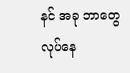နင် အခု ဘာတွေ လုပ်နေ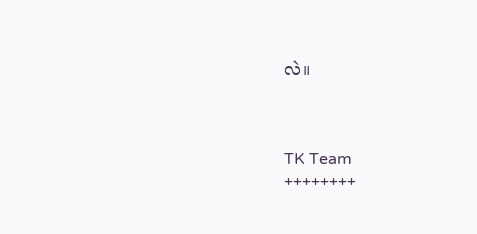လဲ။



TK Team
++++++++